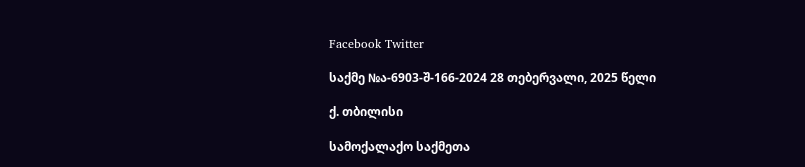Facebook Twitter

საქმე №ა-6903-შ-166-2024 28 თებერვალი, 2025 წელი

ქ. თბილისი

სამოქალაქო საქმეთა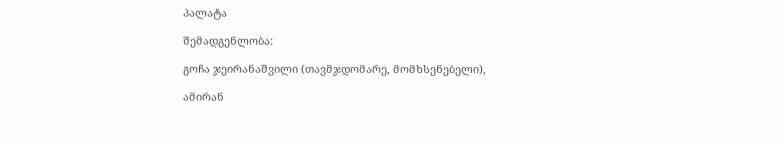პალატა

შემადგენლობა:

გოჩა ჯეირანაშვილი (თავმჯდომარე, მომხსენებელი),

ამირან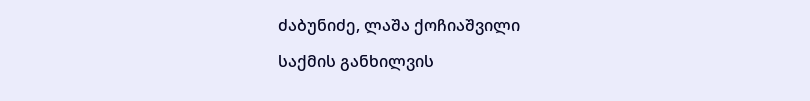ძაბუნიძე, ლაშა ქოჩიაშვილი

საქმის განხილვის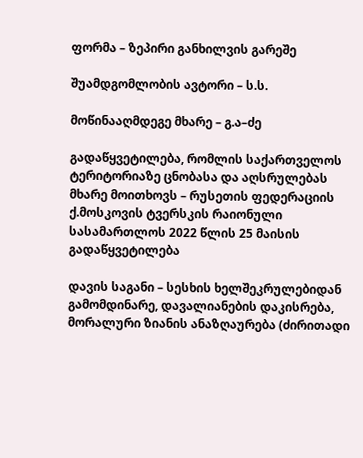ფორმა – ზეპირი განხილვის გარეშე

შუამდგომლობის ავტორი – ს.ს.

მოწინააღმდეგე მხარე – გ.ა–ძე

გადაწყვეტილება, რომლის საქართველოს ტერიტორიაზე ცნობასა და აღსრულებას მხარე მოითხოვს – რუსეთის ფედერაციის ქ.მოსკოვის ტვერსკის რაიონული სასამართლოს 2022 წლის 25 მაისის გადაწყვეტილება

დავის საგანი – სესხის ხელშეკრულებიდან გამომდინარე, დავალიანების დაკისრება, მორალური ზიანის ანაზღაურება (ძირითადი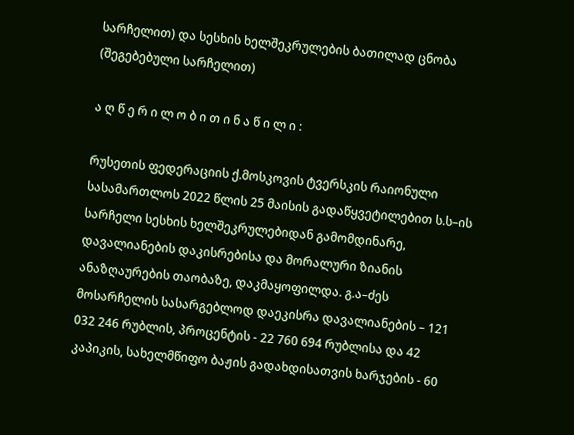სარჩელით) და სესხის ხელშეკრულების ბათილად ცნობა (შეგებებული სარჩელით)

ა ღ წ ე რ ი ლ ო ბ ი თ ი ნ ა წ ი ლ ი :

რუსეთის ფედერაციის ქ.მოსკოვის ტვერსკის რაიონული სასამართლოს 2022 წლის 25 მაისის გადაწყვეტილებით ს.ს–ის სარჩელი სესხის ხელშეკრულებიდან გამომდინარე, დავალიანების დაკისრებისა და მორალური ზიანის ანაზღაურების თაობაზე, დაკმაყოფილდა. გ.ა–ძეს მოსარჩელის სასარგებლოდ დაეკისრა დავალიანების – 121 032 246 რუბლის, პროცენტის - 22 760 694 რუბლისა და 42 კაპიკის, სახელმწიფო ბაჟის გადახდისათვის ხარჯების - 60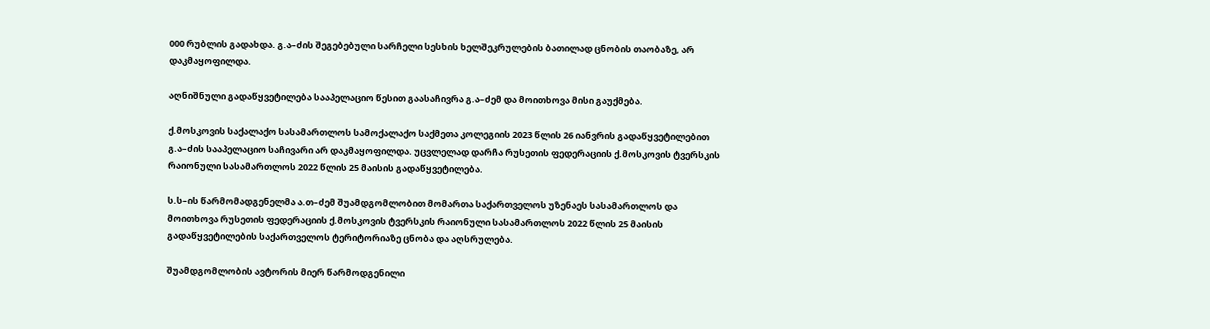000 რუბლის გადახდა. გ.ა–ძის შეგებებული სარჩელი სესხის ხელშეკრულების ბათილად ცნობის თაობაზე, არ დაკმაყოფილდა.

აღნიშნული გადაწყვეტილება სააპელაციო წესით გაასაჩივრა გ.ა–ძემ და მოითხოვა მისი გაუქმება.

ქ.მოსკოვის საქალაქო სასამართლოს სამოქალაქო საქმეთა კოლეგიის 2023 წლის 26 იანვრის გადაწყვეტილებით გ.ა–ძის სააპელაციო საჩივარი არ დაკმაყოფილდა. უცვლელად დარჩა რუსეთის ფედერაციის ქ.მოსკოვის ტვერსკის რაიონული სასამართლოს 2022 წლის 25 მაისის გადაწყვეტილება.

ს.ს–ის წარმომადგენელმა ა.თ–ძემ შუამდგომლობით მომართა საქართველოს უზენაეს სასამართლოს და მოითხოვა რუსეთის ფედერაციის ქ.მოსკოვის ტვერსკის რაიონული სასამართლოს 2022 წლის 25 მაისის გადაწყვეტილების საქართველოს ტერიტორიაზე ცნობა და აღსრულება.

შუამდგომლობის ავტორის მიერ წარმოდგენილი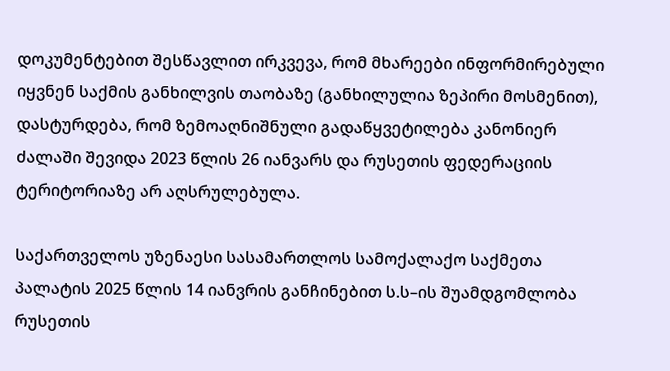დოკუმენტებით შესწავლით ირკვევა, რომ მხარეები ინფორმირებული იყვნენ საქმის განხილვის თაობაზე (განხილულია ზეპირი მოსმენით), დასტურდება, რომ ზემოაღნიშნული გადაწყვეტილება კანონიერ ძალაში შევიდა 2023 წლის 26 იანვარს და რუსეთის ფედერაციის ტერიტორიაზე არ აღსრულებულა.

საქართველოს უზენაესი სასამართლოს სამოქალაქო საქმეთა პალატის 2025 წლის 14 იანვრის განჩინებით ს.ს–ის შუამდგომლობა რუსეთის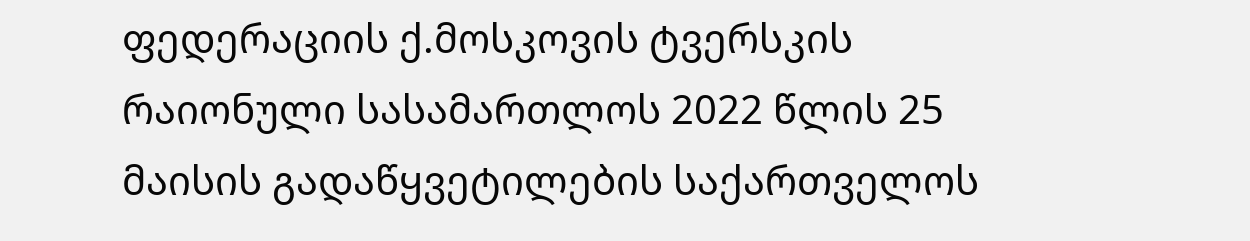ფედერაციის ქ.მოსკოვის ტვერსკის რაიონული სასამართლოს 2022 წლის 25 მაისის გადაწყვეტილების საქართველოს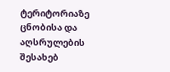ტერიტორიაზე ცნობისა და აღსრულების შესახებ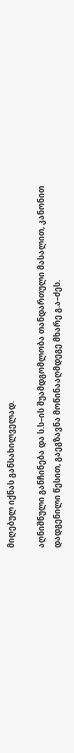მიღებულ იქნას განსახილველად.

აღნიშნული განჩინება და ს.ს–ის შუამდგომლობა თანდართული მასალით, კანონით დადგენილი წესით, გაეგზავნა მოწინააღმდეგე მხარე გ.ა–ძეს.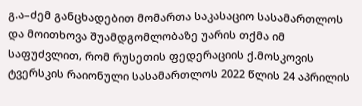გ.ა–ძემ განცხადებით მომართა საკასაციო სასამართლოს და მოითხოვა შუამდგომლობაზე უარის თქმა იმ საფუძვლით, რომ რუსეთის ფედერაციის ქ.მოსკოვის ტვერსკის რაიონული სასამართლოს 2022 წლის 24 აპრილის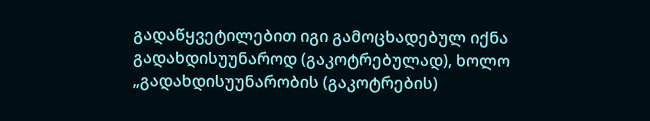გადაწყვეტილებით იგი გამოცხადებულ იქნა გადახდისუუნაროდ (გაკოტრებულად), ხოლო „გადახდისუუნარობის (გაკოტრების)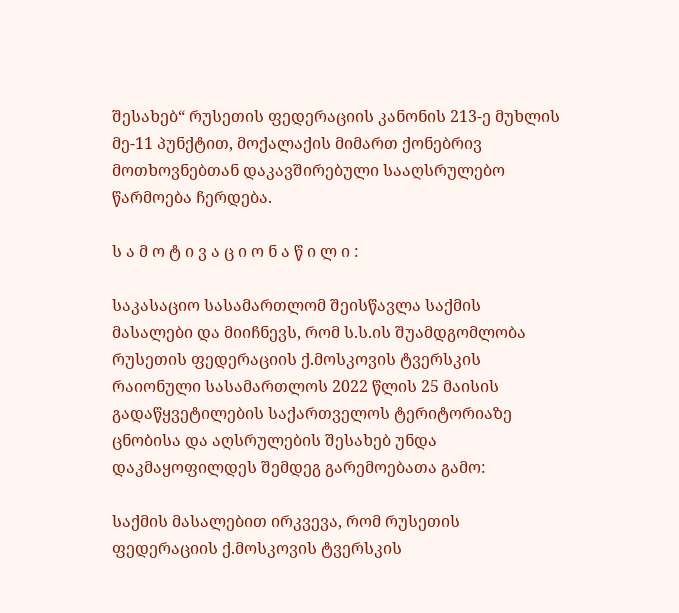შესახებ“ რუსეთის ფედერაციის კანონის 213-ე მუხლის მე-11 პუნქტით, მოქალაქის მიმართ ქონებრივ მოთხოვნებთან დაკავშირებული სააღსრულებო წარმოება ჩერდება.

ს ა მ ო ტ ი ვ ა ც ი ო ნ ა წ ი ლ ი :

საკასაციო სასამართლომ შეისწავლა საქმის მასალები და მიიჩნევს, რომ ს.ს.ის შუამდგომლობა რუსეთის ფედერაციის ქ.მოსკოვის ტვერსკის რაიონული სასამართლოს 2022 წლის 25 მაისის გადაწყვეტილების საქართველოს ტერიტორიაზე ცნობისა და აღსრულების შესახებ უნდა დაკმაყოფილდეს შემდეგ გარემოებათა გამო:

საქმის მასალებით ირკვევა, რომ რუსეთის ფედერაციის ქ.მოსკოვის ტვერსკის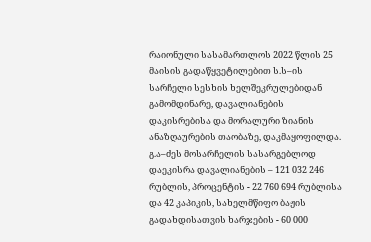რაიონული სასამართლოს 2022 წლის 25 მაისის გადაწყვეტილებით ს.ს–ის სარჩელი სესხის ხელშეკრულებიდან გამომდინარე, დავალიანების დაკისრებისა და მორალური ზიანის ანაზღაურების თაობაზე, დაკმაყოფილდა. გ.ა–ძეს მოსარჩელის სასარგებლოდ დაეკისრა დავალიანების – 121 032 246 რუბლის, პროცენტის - 22 760 694 რუბლისა და 42 კაპიკის, სახელმწიფო ბაჟის გადახდისათვის ხარჯების - 60 000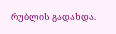რუბლის გადახდა.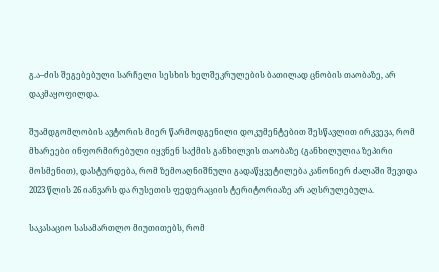გ.ა–ძის შეგებებული სარჩელი სესხის ხელშეკრულების ბათილად ცნობის თაობაზე, არ დაკმაყოფილდა.

შუამდგომლობის ავტორის მიერ წარმოდგენილი დოკუმენტებით შესწავლით ირკვევა, რომ მხარეები ინფორმირებული იყვნენ საქმის განხილვის თაობაზე (განხილულია ზეპირი მოსმენით), დასტურდება, რომ ზემოაღნიშნული გადაწყვეტილება კანონიერ ძალაში შევიდა 2023 წლის 26 იანვარს და რუსეთის ფედერაციის ტერიტორიაზე არ აღსრულებულა.

საკასაციო სასამართლო მიუთითებს, რომ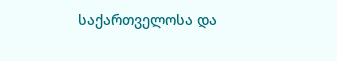საქართველოსა და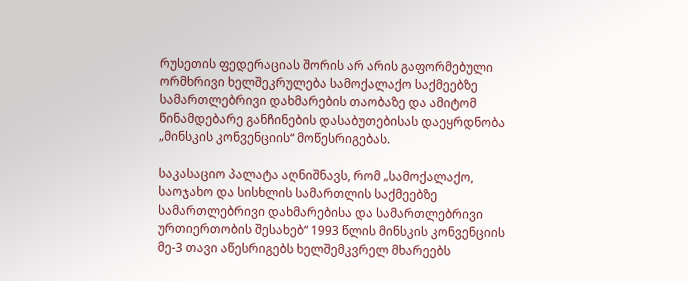რუსეთის ფედერაციას შორის არ არის გაფორმებული ორმხრივი ხელშეკრულება სამოქალაქო საქმეებზე სამართლებრივი დახმარების თაობაზე და ამიტომ წინამდებარე განჩინების დასაბუთებისას დაეყრდნობა „მინსკის კონვენციის“ მოწესრიგებას.

საკასაციო პალატა აღნიშნავს, რომ „სამოქალაქო, საოჯახო და სისხლის სამართლის საქმეებზე სამართლებრივი დახმარებისა და სამართლებრივი ურთიერთობის შესახებ“ 1993 წლის მინსკის კონვენციის მე-3 თავი აწესრიგებს ხელშემკვრელ მხარეებს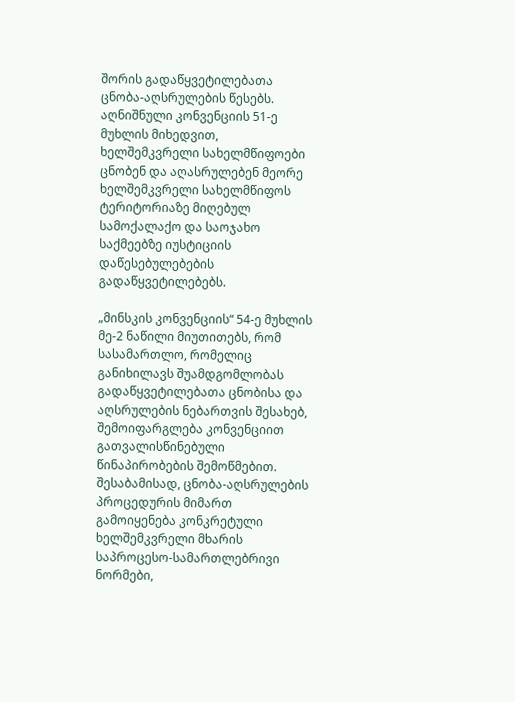შორის გადაწყვეტილებათა ცნობა-აღსრულების წესებს. აღნიშნული კონვენციის 51-ე მუხლის მიხედვით, ხელშემკვრელი სახელმწიფოები ცნობენ და აღასრულებენ მეორე ხელშემკვრელი სახელმწიფოს ტერიტორიაზე მიღებულ სამოქალაქო და საოჯახო საქმეებზე იუსტიციის დაწესებულებების გადაწყვეტილებებს.

„მინსკის კონვენციის“ 54-ე მუხლის მე-2 ნაწილი მიუთითებს, რომ სასამართლო, რომელიც განიხილავს შუამდგომლობას გადაწყვეტილებათა ცნობისა და აღსრულების ნებართვის შესახებ, შემოიფარგლება კონვენციით გათვალისწინებული წინაპირობების შემოწმებით. შესაბამისად, ცნობა-აღსრულების პროცედურის მიმართ გამოიყენება კონკრეტული ხელშემკვრელი მხარის საპროცესო-სამართლებრივი ნორმები,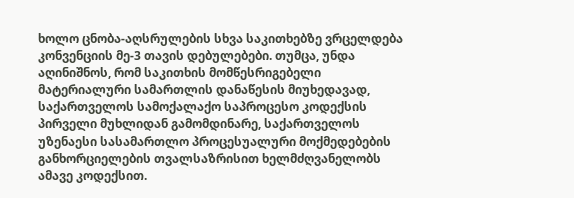ხოლო ცნობა-აღსრულების სხვა საკითხებზე ვრცელდება კონვენციის მე-3 თავის დებულებები. თუმცა, უნდა აღინიშნოს, რომ საკითხის მომწესრიგებელი მატერიალური სამართლის დანაწესის მიუხედავად, საქართველოს სამოქალაქო საპროცესო კოდექსის პირველი მუხლიდან გამომდინარე, საქართველოს უზენაესი სასამართლო პროცესუალური მოქმედებების განხორციელების თვალსაზრისით ხელმძღვანელობს ამავე კოდექსით.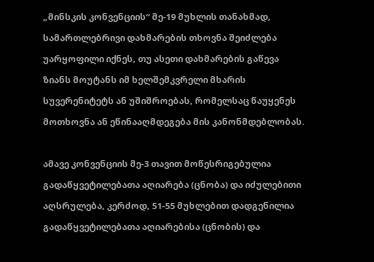„მინსკის კონვენციის“ მე-19 მუხლის თანახმად, სამართლებრივი დახმარების თხოვნა შეიძლება უარყოფილი იქნეს, თუ ასეთი დახმარების გაწევა ზიანს მოუტანს იმ ხელშემკვრელი მხარის სუვერენიტეტს ან უშიშროებას, რომელსაც წაუყენეს მოთხოვნა ან ეწინააღმდეგება მის კანონმდებლობას.

ამავე კონვენციის მე-3 თავით მოწესრიგებულია გადაწყვეტილებათა აღიარება (ცნობა) და იძულებითი აღსრულება, კერძოდ, 51-55 მუხლებით დადგენილია გადაწყვეტილებათა აღიარებისა (ცნობის) და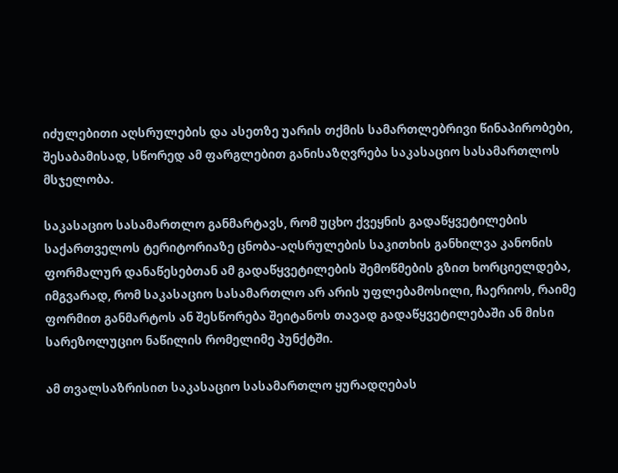იძულებითი აღსრულების და ასეთზე უარის თქმის სამართლებრივი წინაპირობები, შესაბამისად, სწორედ ამ ფარგლებით განისაზღვრება საკასაციო სასამართლოს მსჯელობა.

საკასაციო სასამართლო განმარტავს, რომ უცხო ქვეყნის გადაწყვეტილების საქართველოს ტერიტორიაზე ცნობა-აღსრულების საკითხის განხილვა კანონის ფორმალურ დანაწესებთან ამ გადაწყვეტილების შემოწმების გზით ხორციელდება, იმგვარად, რომ საკასაციო სასამართლო არ არის უფლებამოსილი, ჩაერიოს, რაიმე ფორმით განმარტოს ან შესწორება შეიტანოს თავად გადაწყვეტილებაში ან მისი სარეზოლუციო ნაწილის რომელიმე პუნქტში.

ამ თვალსაზრისით საკასაციო სასამართლო ყურადღებას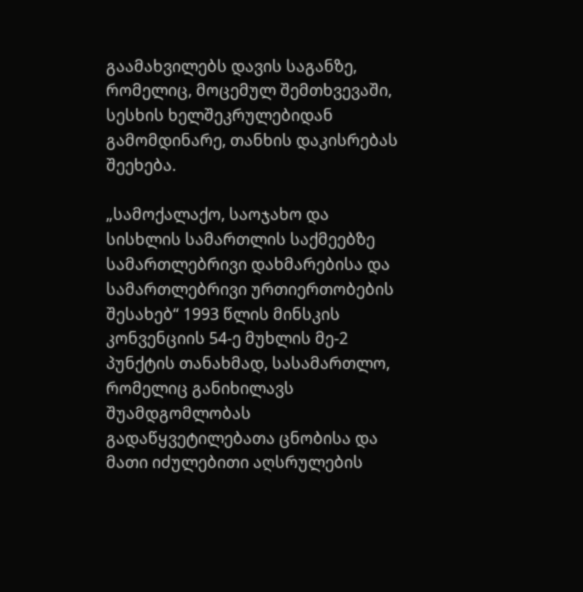გაამახვილებს დავის საგანზე, რომელიც, მოცემულ შემთხვევაში, სესხის ხელშეკრულებიდან გამომდინარე, თანხის დაკისრებას შეეხება.

„სამოქალაქო, საოჯახო და სისხლის სამართლის საქმეებზე სამართლებრივი დახმარებისა და სამართლებრივი ურთიერთობების შესახებ“ 1993 წლის მინსკის კონვენციის 54-ე მუხლის მე-2 პუნქტის თანახმად, სასამართლო, რომელიც განიხილავს შუამდგომლობას გადაწყვეტილებათა ცნობისა და მათი იძულებითი აღსრულების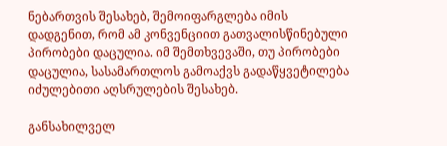ნებართვის შესახებ, შემოიფარგლება იმის დადგენით, რომ ამ კონვენციით გათვალისწინებული პირობები დაცულია. იმ შემთხვევაში, თუ პირობები დაცულია, სასამართლოს გამოაქვს გადაწყვეტილება იძულებითი აღსრულების შესახებ.

განსახილველ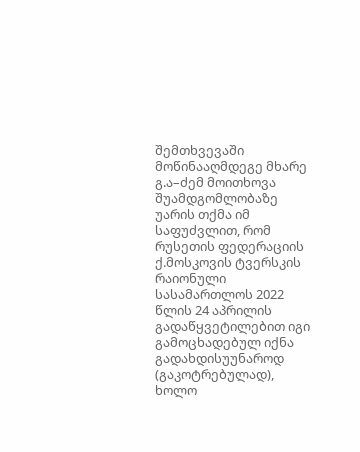შემთხვევაში მოწინააღმდეგე მხარე გ.ა–ძემ მოითხოვა შუამდგომლობაზე უარის თქმა იმ საფუძვლით, რომ რუსეთის ფედერაციის ქ.მოსკოვის ტვერსკის რაიონული სასამართლოს 2022 წლის 24 აპრილის გადაწყვეტილებით იგი გამოცხადებულ იქნა გადახდისუუნაროდ (გაკოტრებულად), ხოლო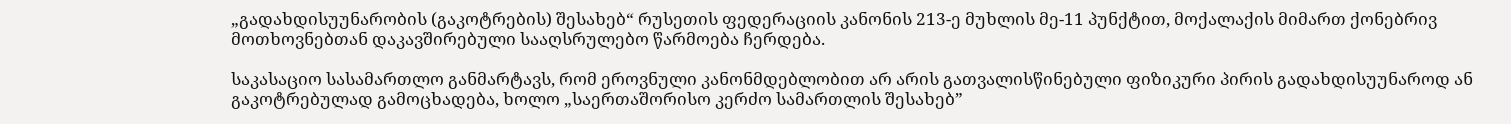„გადახდისუუნარობის (გაკოტრების) შესახებ“ რუსეთის ფედერაციის კანონის 213-ე მუხლის მე-11 პუნქტით, მოქალაქის მიმართ ქონებრივ მოთხოვნებთან დაკავშირებული სააღსრულებო წარმოება ჩერდება.

საკასაციო სასამართლო განმარტავს, რომ ეროვნული კანონმდებლობით არ არის გათვალისწინებული ფიზიკური პირის გადახდისუუნაროდ ან გაკოტრებულად გამოცხადება, ხოლო „საერთაშორისო კერძო სამართლის შესახებ”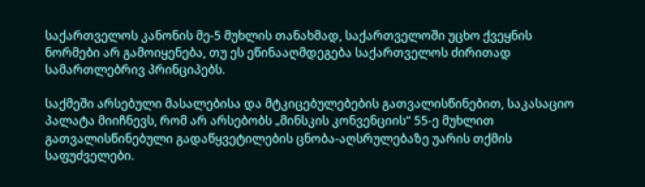საქართველოს კანონის მე-5 მუხლის თანახმად, საქართველოში უცხო ქვეყნის ნორმები არ გამოიყენება, თუ ეს ეწინააღმდეგება საქართველოს ძირითად სამართლებრივ პრინციპებს.

საქმეში არსებული მასალებისა და მტკიცებულებების გათვალისწინებით, საკასაციო პალატა მიიჩნევს, რომ არ არსებობს „მინსკის კონვენციის“ 55-ე მუხლით გათვალისწინებული გადაწყვეტილების ცნობა-აღსრულებაზე უარის თქმის საფუძველები.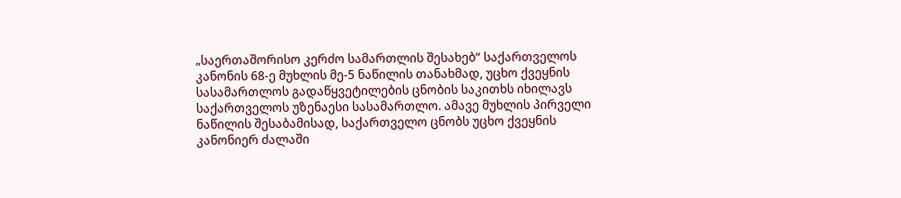„საერთაშორისო კერძო სამართლის შესახებ“ საქართველოს კანონის 68-ე მუხლის მე-5 ნაწილის თანახმად, უცხო ქვეყნის სასამართლოს გადაწყვეტილების ცნობის საკითხს იხილავს საქართველოს უზენაესი სასამართლო. ამავე მუხლის პირველი ნაწილის შესაბამისად, საქართველო ცნობს უცხო ქვეყნის კანონიერ ძალაში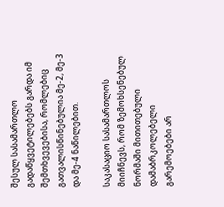შესულ სასამართლო გადაწყვეტილებებს გარდა იმ შემთხვევებისა, რომლებიც გათვალისწინებულია მე-2, მე-3 და მე-4 ნაწილებით.

საკასაციო სასამართლოს მიიჩნევს, რომ ზემოხსენებულ ნორმაში მითითებული დამაბრკოლებელი გარემოებები არ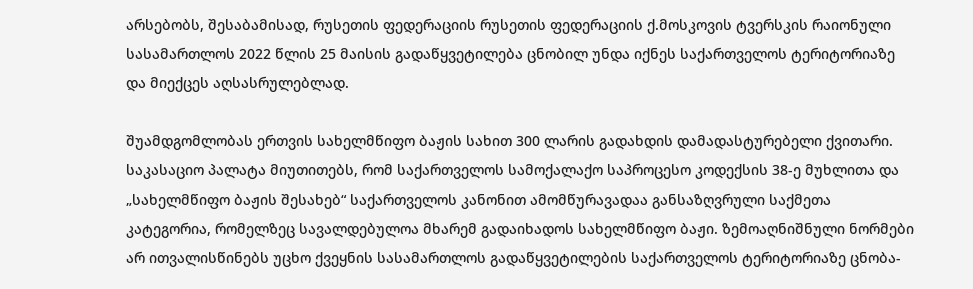არსებობს, შესაბამისად, რუსეთის ფედერაციის რუსეთის ფედერაციის ქ.მოსკოვის ტვერსკის რაიონული სასამართლოს 2022 წლის 25 მაისის გადაწყვეტილება ცნობილ უნდა იქნეს საქართველოს ტერიტორიაზე და მიექცეს აღსასრულებლად.

შუამდგომლობას ერთვის სახელმწიფო ბაჟის სახით 300 ლარის გადახდის დამადასტურებელი ქვითარი. საკასაციო პალატა მიუთითებს, რომ საქართველოს სამოქალაქო საპროცესო კოდექსის 38-ე მუხლითა და „სახელმწიფო ბაჟის შესახებ“ საქართველოს კანონით ამომწურავადაა განსაზღვრული საქმეთა კატეგორია, რომელზეც სავალდებულოა მხარემ გადაიხადოს სახელმწიფო ბაჟი. ზემოაღნიშნული ნორმები არ ითვალისწინებს უცხო ქვეყნის სასამართლოს გადაწყვეტილების საქართველოს ტერიტორიაზე ცნობა-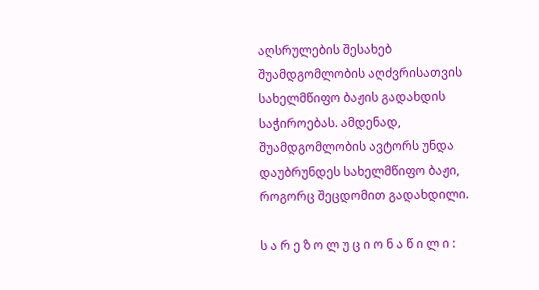აღსრულების შესახებ შუამდგომლობის აღძვრისათვის სახელმწიფო ბაჟის გადახდის საჭიროებას. ამდენად, შუამდგომლობის ავტორს უნდა დაუბრუნდეს სახელმწიფო ბაჟი, როგორც შეცდომით გადახდილი.

ს ა რ ე ზ ო ლ უ ც ი ო ნ ა წ ი ლ ი :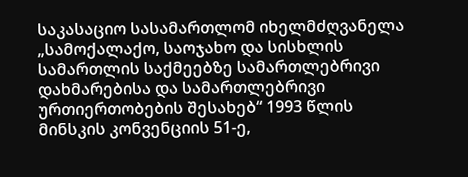საკასაციო სასამართლომ იხელმძღვანელა „სამოქალაქო, საოჯახო და სისხლის სამართლის საქმეებზე სამართლებრივი დახმარებისა და სამართლებრივი ურთიერთობების შესახებ“ 1993 წლის მინსკის კონვენციის 51-ე,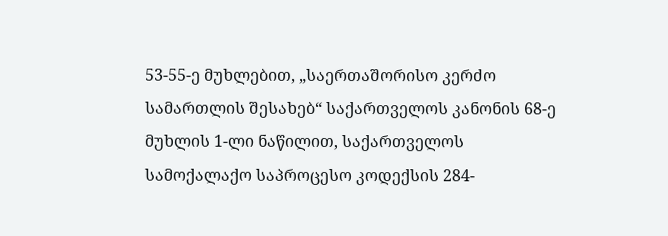53-55-ე მუხლებით, „საერთაშორისო კერძო სამართლის შესახებ“ საქართველოს კანონის 68-ე მუხლის 1-ლი ნაწილით, საქართველოს სამოქალაქო საპროცესო კოდექსის 284-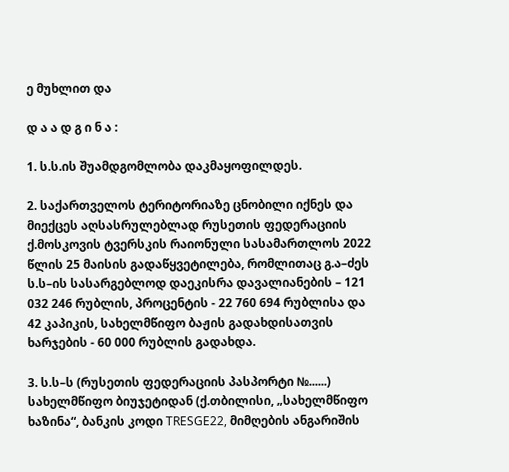ე მუხლით და

დ ა ა დ გ ი ნ ა :

1. ს.ს.ის შუამდგომლობა დაკმაყოფილდეს.

2. საქართველოს ტერიტორიაზე ცნობილი იქნეს და მიექცეს აღსასრულებლად რუსეთის ფედერაციის ქ.მოსკოვის ტვერსკის რაიონული სასამართლოს 2022 წლის 25 მაისის გადაწყვეტილება, რომლითაც გ.ა–ძეს ს.ს–ის სასარგებლოდ დაეკისრა დავალიანების – 121 032 246 რუბლის, პროცენტის - 22 760 694 რუბლისა და 42 კაპიკის, სახელმწიფო ბაჟის გადახდისათვის ხარჯების - 60 000 რუბლის გადახდა.

3. ს.ს–ს (რუსეთის ფედერაციის პასპორტი №......) სახელმწიფო ბიუჯეტიდან (ქ.თბილისი, „სახელმწიფო ხაზინა“, ბანკის კოდი TRESGE22, მიმღების ანგარიშის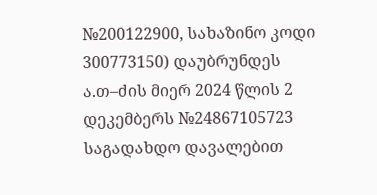№200122900, სახაზინო კოდი 300773150) დაუბრუნდეს ა.თ–ძის მიერ 2024 წლის 2 დეკემბერს №24867105723 საგადახდო დავალებით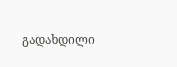გადახდილი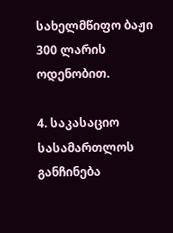სახელმწიფო ბაჟი 300 ლარის ოდენობით.

4. საკასაციო სასამართლოს განჩინება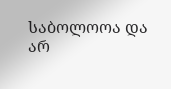საბოლოოა და არ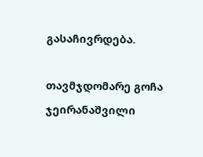გასაჩივრდება.

თავმჯდომარე გოჩა ჯეირანაშვილი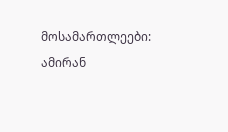მოსამართლეები: ამირან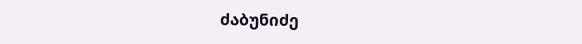ძაბუნიძე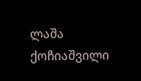ლაშა ქოჩიაშვილი